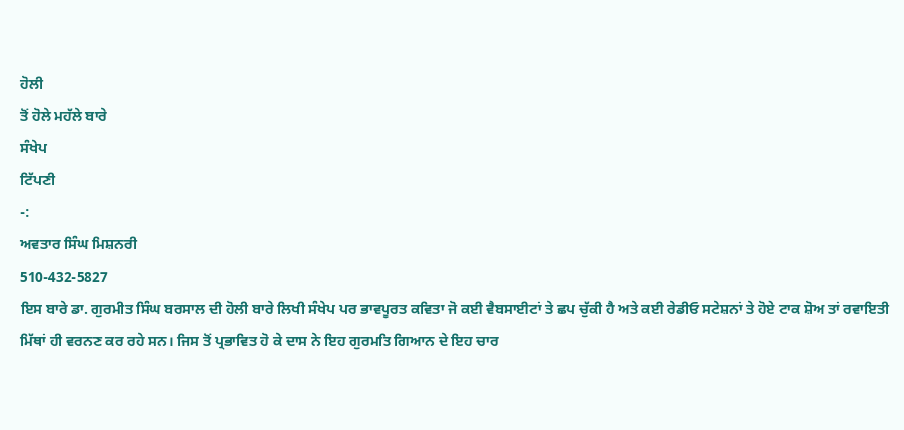ਹੋਲੀ
ਤੋਂ ਹੋਲੇ ਮਹੱਲੇ ਬਾਰੇ
ਸੰਖੇਪ
ਟਿੱਪਣੀ
-:
ਅਵਤਾਰ ਸਿੰਘ ਮਿਸ਼ਨਰੀ
510-432-5827
ਇਸ ਬਾਰੇ ਡਾ. ਗੁਰਮੀਤ ਸਿੰਘ ਬਰਸਾਲ ਦੀ ਹੋਲੀ ਬਾਰੇ ਲਿਖੀ ਸੰਖੇਪ ਪਰ ਭਾਵਪੂਰਤ ਕਵਿਤਾ ਜੋ ਕਈ ਵੈਬਸਾਈਟਾਂ ਤੇ ਛਪ ਚੁੱਕੀ ਹੈ ਅਤੇ ਕਈ ਰੇਡੀਓ ਸਟੇਸ਼ਨਾਂ ਤੇ ਹੋਏ ਟਾਕ ਸ਼ੋਅ ਤਾਂ ਰਵਾਇਤੀ ਮਿੱਥਾਂ ਹੀ ਵਰਨਣ ਕਰ ਰਹੇ ਸਨ। ਜਿਸ ਤੋਂ ਪ੍ਰਭਾਵਿਤ ਹੋ ਕੇ ਦਾਸ ਨੇ ਇਹ ਗੁਰਮਤਿ ਗਿਆਨ ਦੇ ਇਹ ਚਾਰ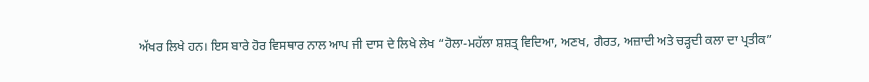ਅੱਖਰ ਲਿਖੇ ਹਨ। ਇਸ ਬਾਰੇ ਹੋਰ ਵਿਸਥਾਰ ਨਾਲ ਆਪ ਜੀ ਦਾਸ ਦੇ ਲਿਖੇ ਲੇਖ “ਹੋਲਾ-ਮਹੱਲਾ ਸ਼ਸ਼ਤ੍ਰ ਵਿਦਿਆ, ਅਣਖ, ਗੈਰਤ, ਅਜ਼ਾਦੀ ਅਤੇ ਚੜ੍ਹਦੀ ਕਲਾ ਦਾ ਪ੍ਰਤੀਕ”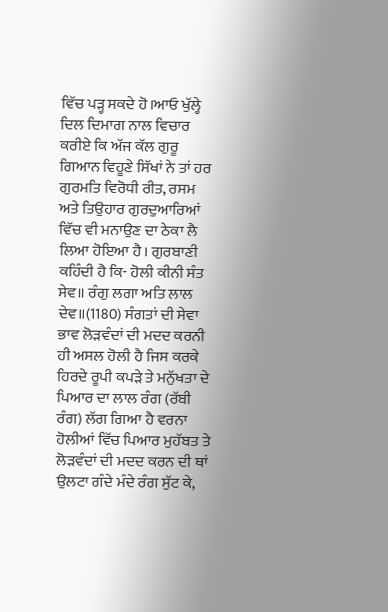ਵਿੱਚ ਪੜ੍ਹ ਸਕਦੇ ਹੋ।ਆਓ ਖੁੱਲ੍ਹੇ ਦਿਲ ਦਿਮਾਗ ਨਾਲ ਵਿਚਾਰ ਕਰੀਏ ਕਿ ਅੱਜ ਕੱਲ ਗੁਰੂ ਗਿਆਨ ਵਿਹੂਣੇ ਸਿੱਖਾਂ ਨੇ ਤਾਂ ਹਰ ਗੁਰਮਤਿ ਵਿਰੋਧੀ ਰੀਤ, ਰਸਮ ਅਤੇ ਤਿਉਹਾਰ ਗੁਰਦੁਆਰਿਆਂ ਵਿੱਚ ਵੀ ਮਨਾਉਣ ਦਾ ਠੇਕਾ ਲੈ ਲਿਆ ਹੋਇਆ ਹੈ। ਗੁਰਬਾਣੀ ਕਹਿੰਦੀ ਹੈ ਕਿ- ਹੋਲੀ ਕੀਨੀ ਸੰਤ ਸੇਵ॥ ਰੰਗੁ ਲਗਾ ਅਤਿ ਲਾਲ ਦੇਵ॥(1180) ਸੰਗਤਾਂ ਦੀ ਸੇਵਾ ਭਾਵ ਲੋੜਵੰਦਾਂ ਦੀ ਮਦਦ ਕਰਨੀ ਹੀ ਅਸਲ ਹੋਲੀ ਹੈ ਜਿਸ ਕਰਕੇ ਹਿਰਦੇ ਰੂਪੀ ਕਪੜੇ ਤੇ ਮਨੁੱਖਤਾ ਦੇ ਪਿਆਰ ਦਾ ਲਾਲ ਰੰਗ (ਰੱਬੀ ਰੰਗ) ਲੱਗ ਗਿਆ ਹੈ ਵਰਨਾ ਹੋਲੀਆਂ ਵਿੱਚ ਪਿਆਰ ਮੁਹੱਬਤ ਤੇ ਲੋੜਵੰਦਾਂ ਦੀ ਮਦਦ ਕਰਨ ਦੀ ਥਾਂ ਉਲਟਾ ਗੰਦੇ ਮੰਦੇ ਰੰਗ ਸੁੱਟ ਕੇ,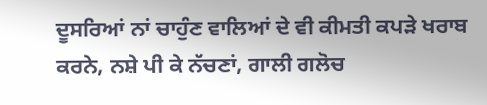ਦੂਸਰਿਆਂ ਨਾਂ ਚਾਹੁੰਣ ਵਾਲਿਆਂ ਦੇ ਵੀ ਕੀਮਤੀ ਕਪੜੇ ਖਰਾਬ ਕਰਨੇ, ਨਸ਼ੇ ਪੀ ਕੇ ਨੱਚਣਾਂ, ਗਾਲੀ ਗਲੋਚ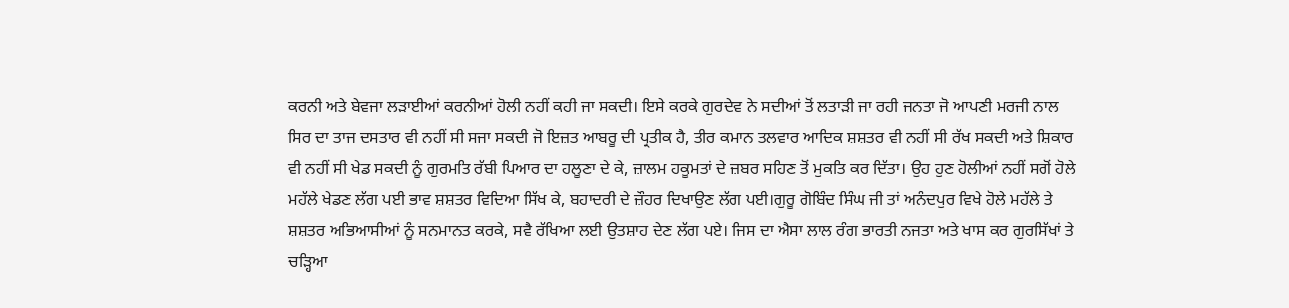ਕਰਨੀ ਅਤੇ ਬੇਵਜਾ ਲੜਾਈਆਂ ਕਰਨੀਆਂ ਹੋਲੀ ਨਹੀਂ ਕਹੀ ਜਾ ਸਕਦੀ। ਇਸੇ ਕਰਕੇ ਗੁਰਦੇਵ ਨੇ ਸਦੀਆਂ ਤੋਂ ਲਤਾੜੀ ਜਾ ਰਹੀ ਜਨਤਾ ਜੋ ਆਪਣੀ ਮਰਜੀ ਨਾਲ ਸਿਰ ਦਾ ਤਾਜ ਦਸਤਾਰ ਵੀ ਨਹੀਂ ਸੀ ਸਜਾ ਸਕਦੀ ਜੋ ਇਜ਼ਤ ਆਬਰੂ ਦੀ ਪ੍ਰਤੀਕ ਹੈ, ਤੀਰ ਕਮਾਨ ਤਲਵਾਰ ਆਦਿਕ ਸ਼ਸ਼ਤਰ ਵੀ ਨਹੀਂ ਸੀ ਰੱਖ ਸਕਦੀ ਅਤੇ ਸ਼ਿਕਾਰ ਵੀ ਨਹੀਂ ਸੀ ਖੇਡ ਸਕਦੀ ਨੂੰ ਗੁਰਮਤਿ ਰੱਬੀ ਪਿਆਰ ਦਾ ਹਲੂਣਾ ਦੇ ਕੇ, ਜ਼ਾਲਮ ਹਕੂਮਤਾਂ ਦੇ ਜ਼ਬਰ ਸਹਿਣ ਤੋਂ ਮੁਕਤਿ ਕਰ ਦਿੱਤਾ। ਉਹ ਹੁਣ ਹੋਲੀਆਂ ਨਹੀਂ ਸਗੋਂ ਹੋਲੇ ਮਹੱਲੇ ਖੇਡਣ ਲੱਗ ਪਈ ਭਾਵ ਸ਼ਸ਼ਤਰ ਵਿਦਿਆ ਸਿੱਖ ਕੇ, ਬਹਾਦਰੀ ਦੇ ਜ਼ੌਹਰ ਦਿਖਾਉਣ ਲੱਗ ਪਈ।ਗੁਰੂ ਗੋਬਿੰਦ ਸਿੰਘ ਜੀ ਤਾਂ ਅਨੰਦਪੁਰ ਵਿਖੇ ਹੋਲੇ ਮਹੱਲੇ ਤੇ ਸ਼ਸ਼ਤਰ ਅਭਿਆਸੀਆਂ ਨੂੰ ਸਨਮਾਨਤ ਕਰਕੇ, ਸਵੈ ਰੱਖਿਆ ਲਈ ਉਤਸ਼ਾਹ ਦੇਣ ਲੱਗ ਪਏ। ਜਿਸ ਦਾ ਐਸਾ ਲਾਲ ਰੰਗ ਭਾਰਤੀ ਨਜਤਾ ਅਤੇ ਖਾਸ ਕਰ ਗੁਰਸਿੱਖਾਂ ਤੇ ਚੜ੍ਹਿਆ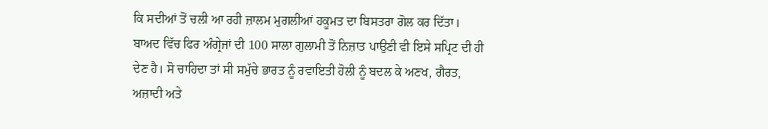ਕਿ ਸਦੀਆਂ ਤੋਂ ਚਲੀ ਆ ਰਹੀ ਜ਼ਾਲਮ ਮੁਗਲੀਆਂ ਹਕੂਮਤ ਦਾ ਬਿਸਤਰਾ ਗੋਲ ਕਰ ਦਿੱਤਾ। ਬਾਅਦ ਵਿੱਚ ਫਿਰ ਅੰਗ੍ਰੇਜਾਂ ਦੀ 100 ਸਾਲਾ ਗੁਲਾਮੀ ਤੋਂ ਨਿਜ਼ਾਤ ਪਾਉਣੀ ਵੀ ਇਸੇ ਸਪ੍ਰਿਟ ਦੀ ਹੀ ਦੇਣ ਹੈ। ਸੋ ਚਾਹਿਦਾ ਤਾਂ ਸੀ ਸਮੁੱਚੇ ਭਾਰਤ ਨੂੰ ਰਵਾਇਤੀ ਹੋਲੀ ਨੂੰ ਬਦਲ ਕੇ ਅਣਖ, ਗੈਰਤ, ਅਜ਼ਾਦੀ ਅਤੇ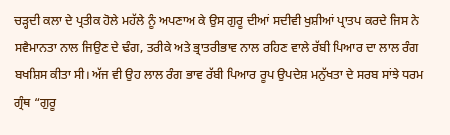ਚੜ੍ਹਦੀ ਕਲਾ ਦੇ ਪ੍ਰਤੀਕ ਹੋਲੇ ਮਹੱਲੇ ਨੂੰ ਅਪਣਾਅ ਕੇ ਉਸ ਗੁਰੂ ਦੀਆਂ ਸਦੀਵੀ ਖੁਸ਼ੀਆਂ ਪ੍ਰਾਤਪ ਕਰਦੇ ਜਿਸ ਨੇ ਸਵੈਮਾਨਤਾ ਨਾਲ ਜਿਉਣ ਦੇ ਢੰਗ, ਤਰੀਕੇ ਅਤੇ ਭ੍ਰਾਤਰੀਭਾਵ ਨਾਲ ਰਹਿਣ ਵਾਲੇ ਰੱਬੀ ਪਿਆਰ ਦਾ ਲਾਲ ਰੰਗ ਬਖਸ਼ਿਸ ਕੀਤਾ ਸੀ। ਅੱਜ ਵੀ ਉਹ ਲਾਲ ਰੰਗ ਭਾਵ ਰੱਬੀ ਪਿਆਰ ਰੂਪ ਉਪਦੇਸ਼ ਮਨੁੱਖਤਾ ਦੇ ਸਰਬ ਸਾਂਝੇ ਧਰਮ ਗ੍ਰੰਥ “ਗੁਰੂ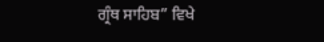ਗ੍ਰੰਥ ਸਾਹਿਬ” ਵਿਖੇ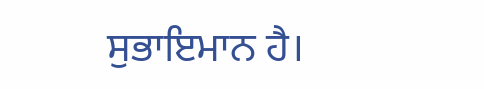ਸੁਭਾਇਮਾਨ ਹੈ।